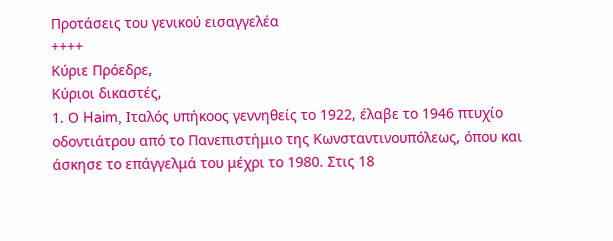Προτάσεις του γενικού εισαγγελέα
++++
Κύριε Πρόεδρε,
Kύριοι δικαστές,
1. Ο Haim, Ιταλός υπήκοος γεννηθείς το 1922, έλαβε το 1946 πτυχίο οδοντιάτρου από το Πανεπιστήμιο της Κωνσταντινουπόλεως, όπου και άσκησε το επάγγελμά του μέχρι το 1980. Στις 18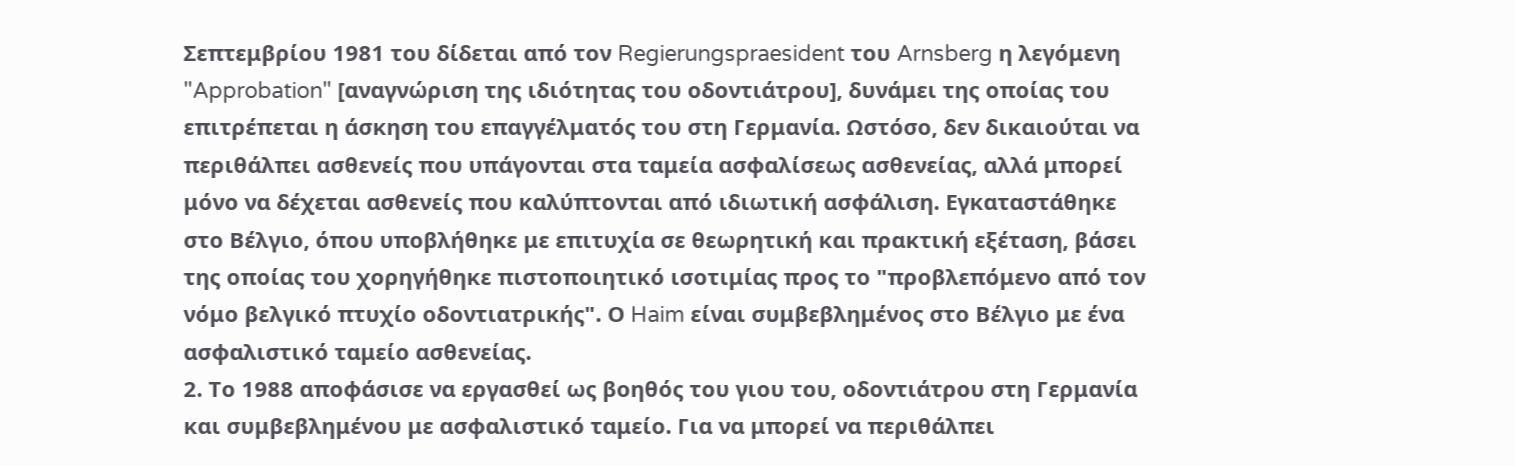Σεπτεμβρίου 1981 του δίδεται από τον Regierungspraesident του Arnsberg η λεγόμενη "Approbation" [αναγνώριση της ιδιότητας του οδοντιάτρου], δυνάμει της οποίας του επιτρέπεται η άσκηση του επαγγέλματός του στη Γερμανία. Ωστόσο, δεν δικαιούται να περιθάλπει ασθενείς που υπάγονται στα ταμεία ασφαλίσεως ασθενείας, αλλά μπορεί μόνο να δέχεται ασθενείς που καλύπτονται από ιδιωτική ασφάλιση. Εγκαταστάθηκε στο Βέλγιο, όπου υποβλήθηκε με επιτυχία σε θεωρητική και πρακτική εξέταση, βάσει της οποίας του χορηγήθηκε πιστοποιητικό ισοτιμίας προς το "προβλεπόμενο από τον νόμο βελγικό πτυχίο οδοντιατρικής". Ο Haim είναι συμβεβλημένος στο Βέλγιο με ένα ασφαλιστικό ταμείο ασθενείας.
2. Το 1988 αποφάσισε να εργασθεί ως βοηθός του γιου του, οδοντιάτρου στη Γερμανία και συμβεβλημένου με ασφαλιστικό ταμείο. Για να μπορεί να περιθάλπει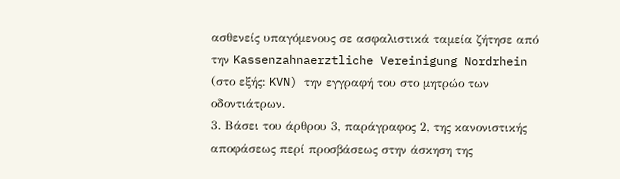ασθενείς υπαγόμενους σε ασφαλιστικά ταμεία ζήτησε από την Kassenzahnaerztliche Vereinigung Nordrhein (στο εξής: KVN) την εγγραφή του στο μητρώο των οδοντιάτρων.
3. Βάσει του άρθρου 3, παράγραφος 2, της κανονιστικής αποφάσεως περί προσβάσεως στην άσκηση της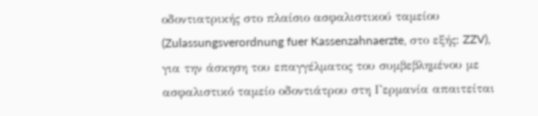οδοντιατρικής στο πλαίσιο ασφαλιστικού ταμείου (Zulassungsverordnung fuer Kassenzahnaerzte, στο εξής: ZZV), για την άσκηση του επαγγέλματος του συμβεβλημένου με ασφαλιστικό ταμείο οδοντιάτρου στη Γερμανία απαιτείται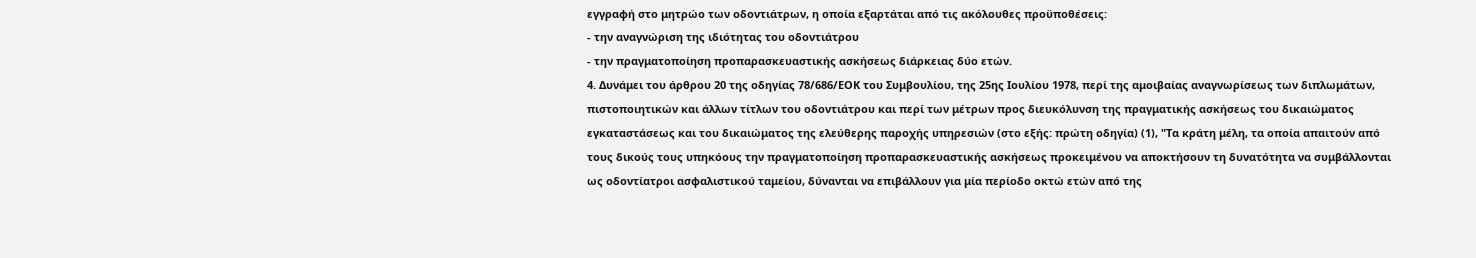εγγραφή στο μητρώο των οδοντιάτρων, η οποία εξαρτάται από τις ακόλουθες προϋποθέσεις:
- την αναγνώριση της ιδιότητας του οδοντιάτρου
- την πραγματοποίηση προπαρασκευαστικής ασκήσεως διάρκειας δύο ετών.
4. Δυνάμει του άρθρου 20 της οδηγίας 78/686/ΕΟΚ του Συμβουλίου, της 25ης Ιουλίου 1978, περί της αμοιβαίας αναγνωρίσεως των διπλωμάτων, πιστοποιητικών και άλλων τίτλων του οδοντιάτρου και περί των μέτρων προς διευκόλυνση της πραγματικής ασκήσεως του δικαιώματος εγκαταστάσεως και του δικαιώματος της ελεύθερης παροχής υπηρεσιών (στο εξής: πρώτη οδηγία) (1), "Τα κράτη μέλη, τα οποία απαιτούν από τους δικούς τους υπηκόους την πραγματοποίηση προπαρασκευαστικής ασκήσεως προκειμένου να αποκτήσουν τη δυνατότητα να συμβάλλονται ως οδοντίατροι ασφαλιστικού ταμείου, δύνανται να επιβάλλουν για μία περίοδο οκτώ ετών από της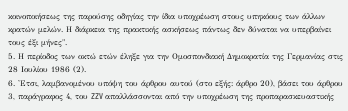κοινοποιήσεως της παρούσης οδηγίας την ίδια υποχρέωση στους υπηκόους των άλλων κρατών μελών. Η διάρκεια της πρακτικής ασκήσεως πάντως δεν δύναται να υπερβαίνει τους έξι μήνες".
5. Η περίοδος των οκτώ ετών έληξε για την Ομοσπονδιακή Δημοκρατία της Γερμανίας στις 28 Ιουλίου 1986 (2).
6. 'Ετσι, λαμβανομένου υπόψη του άρθρου αυτού (στο εξής: άρθρο 20), βάσει του άρθρου 3, παράγραφος 4, του ZZV απαλλάσσονται από την υποχρέωση της προπαρασκευαστικής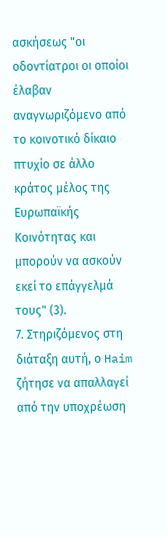ασκήσεως "οι οδοντίατροι οι οποίοι έλαβαν αναγνωριζόμενο από το κοινοτικό δίκαιο πτυχίο σε άλλο κράτος μέλος της Ευρωπαϊκής Κοινότητας και μπορούν να ασκούν εκεί το επάγγελμά τους" (3).
7. Στηριζόμενος στη διάταξη αυτή, ο Haim ζήτησε να απαλλαγεί από την υποχρέωση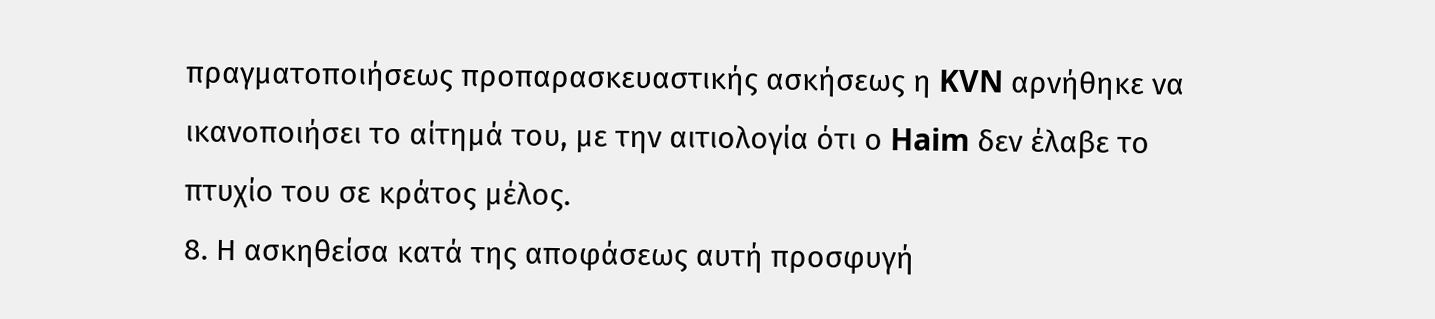πραγματοποιήσεως προπαρασκευαστικής ασκήσεως η KVN αρνήθηκε να ικανοποιήσει το αίτημά του, με την αιτιολογία ότι ο Haim δεν έλαβε το πτυχίο του σε κράτος μέλος.
8. Η ασκηθείσα κατά της αποφάσεως αυτή προσφυγή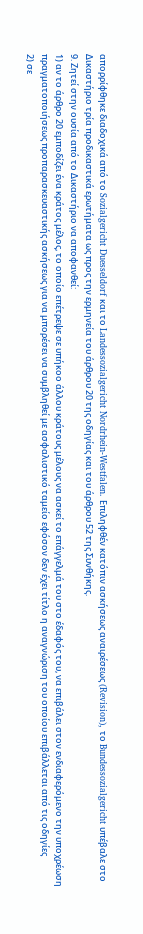απορρίφθηκε διαδοχικά από το Sozialgericht Duesseldorf και το Landessozialgericht Nordrhein-Westfalen. Επιληφθέν κατόπιν ασκήσεως αναιρέσεως (Revision), το Bundessozialgericht υπέβαλε στο Δικαστήριο τρία προδικαστικά ερωτήματα ως προς την ερμηνεία του άρθρου 20 της οδηγίας και του άρθρου 52 της Συνθήκης.
9. Ζητεί στην ουσία από το Δικαστήριο να αποφανθεί:
1) αν το άρθρο 20 εμποδίζει ένα κράτος μέλος, το οποίο επέτρεψε σε υπήκοο άλλου κράτους μέλους να ασκεί το επάγγελμά του στο έδαφός του, να επιβάλει στον ενδιαφερόμενο την υποχρέωση πραγματοποιήσεως προπαρασκευαστικής ασκήσεως για να μπορέσει να συμβληθεί με ασφαλιστικό ταμείο εφόσον δεν έχει τίτλο η αναγνώριση του οποίου επιβάλλεται από τις οδηγίες
2) σε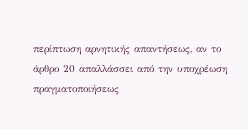περίπτωση αρνητικής απαντήσεως, αν το άρθρο 20 απαλλάσσει από την υποχρέωση πραγματοποιήσεως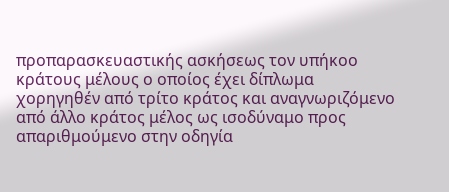προπαρασκευαστικής ασκήσεως τον υπήκοο κράτους μέλους ο οποίος έχει δίπλωμα χορηγηθέν από τρίτο κράτος και αναγνωριζόμενο από άλλο κράτος μέλος ως ισοδύναμο προς απαριθμούμενο στην οδηγία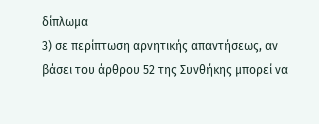δίπλωμα
3) σε περίπτωση αρνητικής απαντήσεως, αν βάσει του άρθρου 52 της Συνθήκης μπορεί να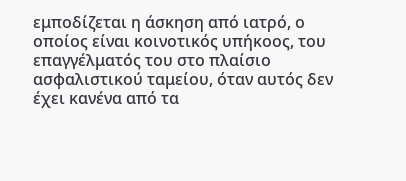εμποδίζεται η άσκηση από ιατρό, ο οποίος είναι κοινοτικός υπήκοος, του επαγγέλματός του στο πλαίσιο ασφαλιστικού ταμείου, όταν αυτός δεν έχει κανένα από τα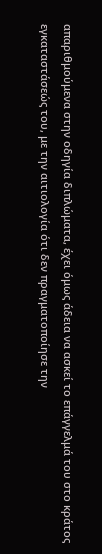απαριθμούμενα στην οδηγία διπλώματα, έχει όμως άδεια να ασκεί το επάγγελμά του στο κράτος εγκαταστάσεώς του, με την αιτιολογία ότι δεν πραγματοποίησε την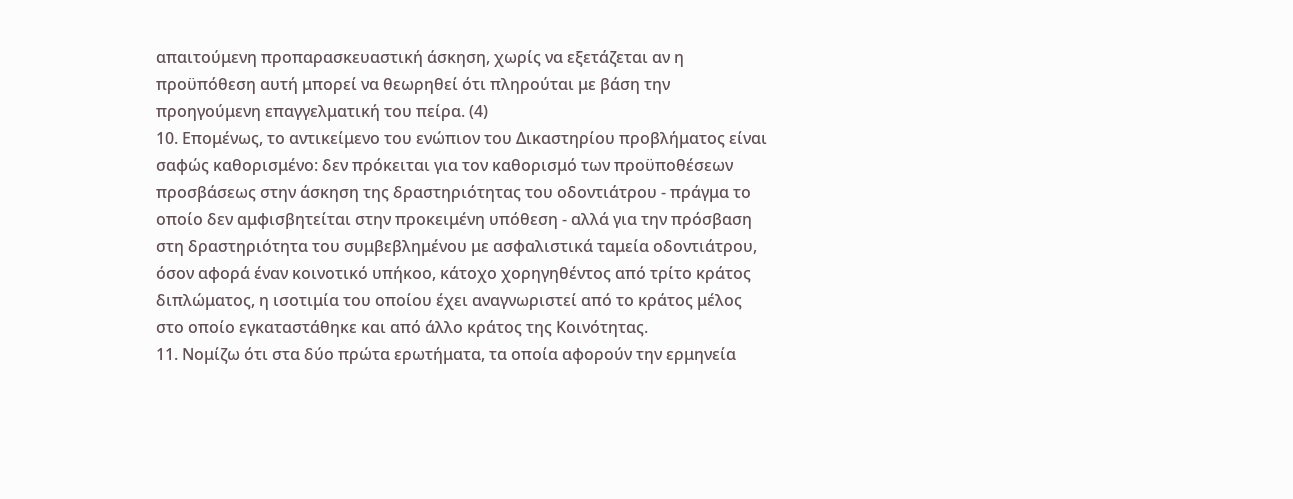απαιτούμενη προπαρασκευαστική άσκηση, χωρίς να εξετάζεται αν η προϋπόθεση αυτή μπορεί να θεωρηθεί ότι πληρούται με βάση την προηγούμενη επαγγελματική του πείρα. (4)
10. Επομένως, το αντικείμενο του ενώπιον του Δικαστηρίου προβλήματος είναι σαφώς καθορισμένο: δεν πρόκειται για τον καθορισμό των προϋποθέσεων προσβάσεως στην άσκηση της δραστηριότητας του οδοντιάτρου - πράγμα το οποίο δεν αμφισβητείται στην προκειμένη υπόθεση - αλλά για την πρόσβαση στη δραστηριότητα του συμβεβλημένου με ασφαλιστικά ταμεία οδοντιάτρου, όσον αφορά έναν κοινοτικό υπήκοο, κάτοχο χορηγηθέντος από τρίτο κράτος διπλώματος, η ισοτιμία του οποίου έχει αναγνωριστεί από το κράτος μέλος στο οποίο εγκαταστάθηκε και από άλλο κράτος της Κοινότητας.
11. Νομίζω ότι στα δύο πρώτα ερωτήματα, τα οποία αφορούν την ερμηνεία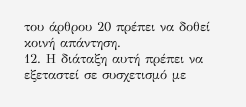του άρθρου 20 πρέπει να δοθεί κοινή απάντηση.
12. Η διάταξη αυτή πρέπει να εξεταστεί σε συσχετισμό με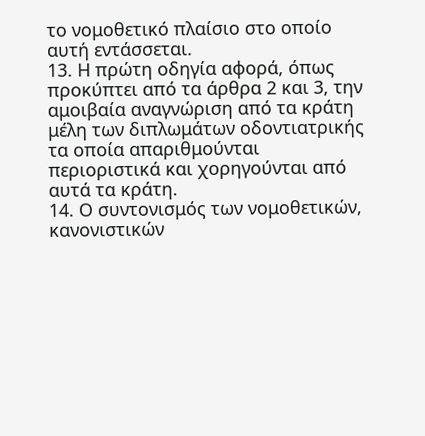το νομοθετικό πλαίσιο στο οποίο αυτή εντάσσεται.
13. Η πρώτη οδηγία αφορά, όπως προκύπτει από τα άρθρα 2 και 3, την αμοιβαία αναγνώριση από τα κράτη μέλη των διπλωμάτων οδοντιατρικής τα οποία απαριθμούνται περιοριστικά και χορηγούνται από αυτά τα κράτη.
14. Ο συντονισμός των νομοθετικών, κανονιστικών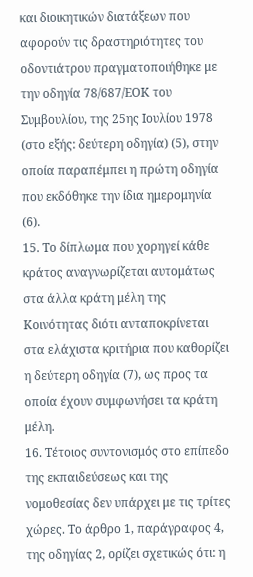και διοικητικών διατάξεων που αφορούν τις δραστηριότητες του οδοντιάτρου πραγματοποιήθηκε με την οδηγία 78/687/ΕΟΚ του Συμβουλίου, της 25ης Ιουλίου 1978 (στο εξής: δεύτερη οδηγία) (5), στην οποία παραπέμπει η πρώτη οδηγία που εκδόθηκε την ίδια ημερομηνία (6).
15. Το δίπλωμα που χορηγεί κάθε κράτος αναγνωρίζεται αυτομάτως στα άλλα κράτη μέλη της Κοινότητας διότι ανταποκρίνεται στα ελάχιστα κριτήρια που καθορίζει η δεύτερη οδηγία (7), ως προς τα οποία έχουν συμφωνήσει τα κράτη μέλη.
16. Τέτοιος συντονισμός στο επίπεδο της εκπαιδεύσεως και της νομοθεσίας δεν υπάρχει με τις τρίτες χώρες. Το άρθρο 1, παράγραφος 4, της οδηγίας 2, ορίζει σχετικώς ότι: η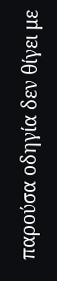παρούσα οδηγία δεν θίγει με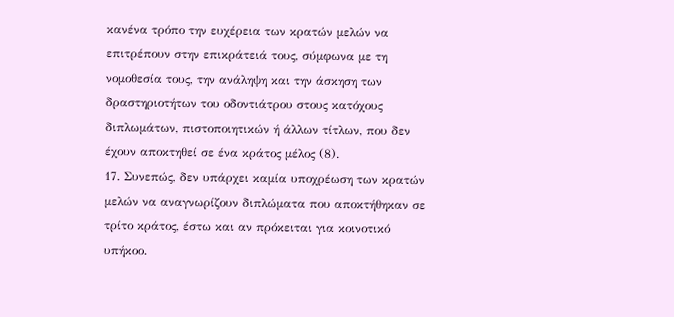κανένα τρόπο την ευχέρεια των κρατών μελών να επιτρέπουν στην επικράτειά τους, σύμφωνα με τη νομοθεσία τους, την ανάληψη και την άσκηση των δραστηριοτήτων του οδοντιάτρου στους κατόχους διπλωμάτων, πιστοποιητικών ή άλλων τίτλων, που δεν έχουν αποκτηθεί σε ένα κράτος μέλος (8).
17. Συνεπώς, δεν υπάρχει καμία υποχρέωση των κρατών μελών να αναγνωρίζουν διπλώματα που αποκτήθηκαν σε τρίτο κράτος, έστω και αν πρόκειται για κοινοτικό υπήκοο.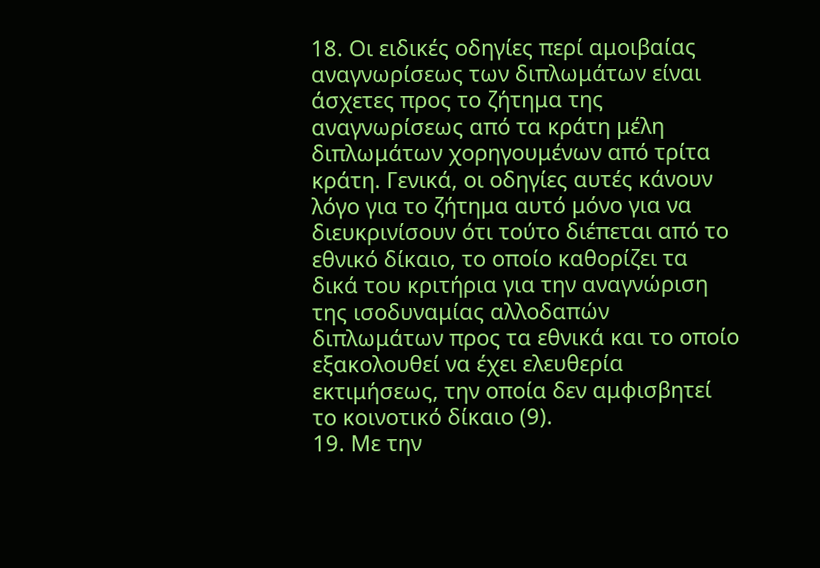18. Οι ειδικές οδηγίες περί αμοιβαίας αναγνωρίσεως των διπλωμάτων είναι άσχετες προς το ζήτημα της αναγνωρίσεως από τα κράτη μέλη διπλωμάτων χορηγουμένων από τρίτα κράτη. Γενικά, οι οδηγίες αυτές κάνουν λόγο για το ζήτημα αυτό μόνο για να διευκρινίσουν ότι τούτο διέπεται από το εθνικό δίκαιο, το οποίο καθορίζει τα δικά του κριτήρια για την αναγνώριση της ισοδυναμίας αλλοδαπών διπλωμάτων προς τα εθνικά και το οποίο εξακολουθεί να έχει ελευθερία εκτιμήσεως, την οποία δεν αμφισβητεί το κοινοτικό δίκαιο (9).
19. Με την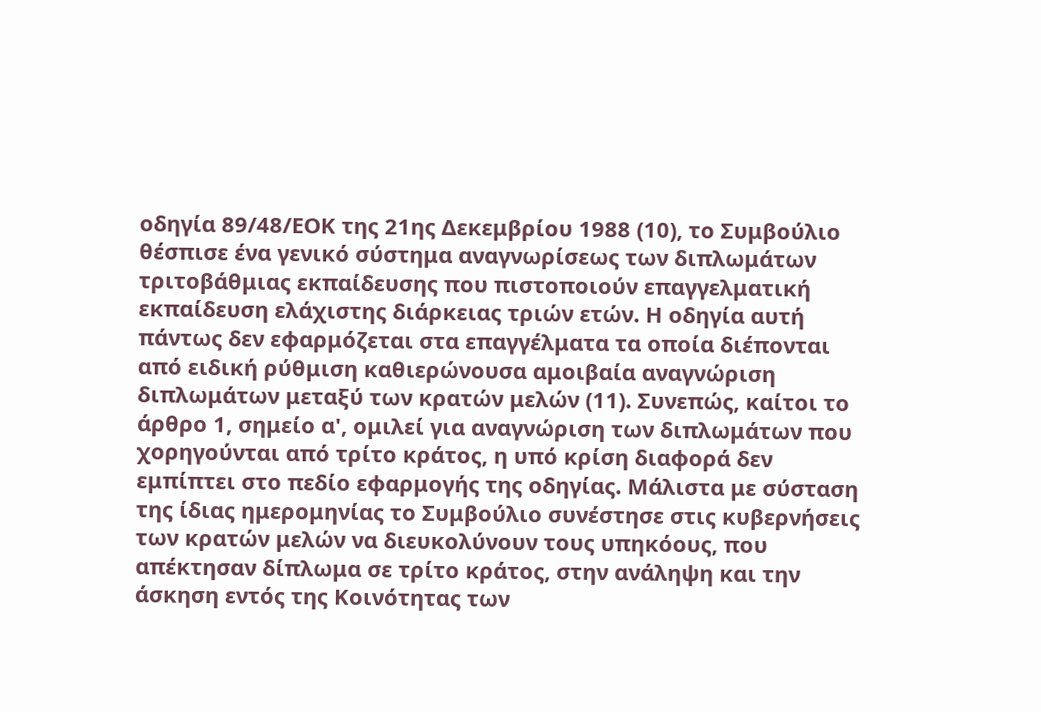οδηγία 89/48/ΕΟΚ της 21ης Δεκεμβρίου 1988 (10), το Συμβούλιο θέσπισε ένα γενικό σύστημα αναγνωρίσεως των διπλωμάτων τριτοβάθμιας εκπαίδευσης που πιστοποιούν επαγγελματική εκπαίδευση ελάχιστης διάρκειας τριών ετών. Η οδηγία αυτή πάντως δεν εφαρμόζεται στα επαγγέλματα τα οποία διέπονται από ειδική ρύθμιση καθιερώνουσα αμοιβαία αναγνώριση διπλωμάτων μεταξύ των κρατών μελών (11). Συνεπώς, καίτοι το άρθρο 1, σημείο α', ομιλεί για αναγνώριση των διπλωμάτων που χορηγούνται από τρίτο κράτος, η υπό κρίση διαφορά δεν εμπίπτει στο πεδίο εφαρμογής της οδηγίας. Μάλιστα με σύσταση της ίδιας ημερομηνίας το Συμβούλιο συνέστησε στις κυβερνήσεις των κρατών μελών να διευκολύνουν τους υπηκόους, που απέκτησαν δίπλωμα σε τρίτο κράτος, στην ανάληψη και την άσκηση εντός της Κοινότητας των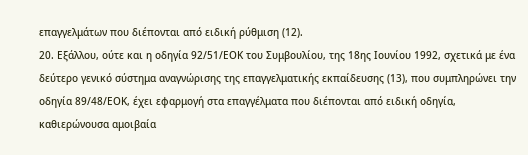επαγγελμάτων που διέπονται από ειδική ρύθμιση (12).
20. Εξάλλου, ούτε και η οδηγία 92/51/ΕΟΚ του Συμβουλίου, της 18ης Ιουνίου 1992, σχετικά με ένα δεύτερο γενικό σύστημα αναγνώρισης της επαγγελματικής εκπαίδευσης (13), που συμπληρώνει την οδηγία 89/48/ΕΟΚ, έχει εφαρμογή στα επαγγέλματα που διέπονται από ειδική οδηγία, καθιερώνουσα αμοιβαία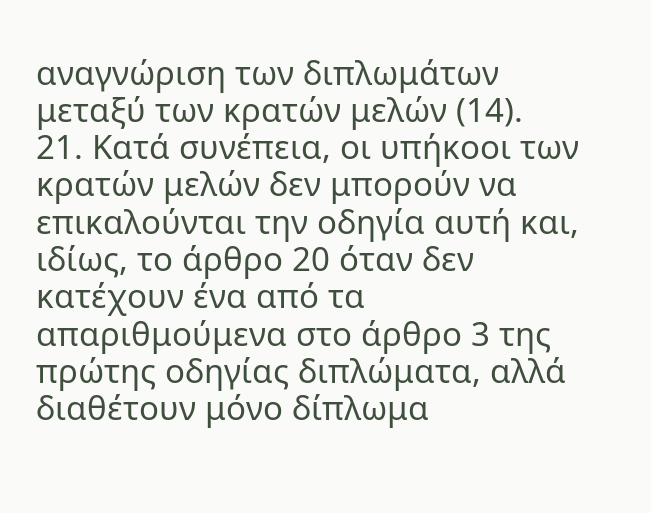αναγνώριση των διπλωμάτων μεταξύ των κρατών μελών (14).
21. Κατά συνέπεια, οι υπήκοοι των κρατών μελών δεν μπορούν να επικαλούνται την οδηγία αυτή και, ιδίως, το άρθρο 20 όταν δεν κατέχουν ένα από τα απαριθμούμενα στο άρθρο 3 της πρώτης οδηγίας διπλώματα, αλλά διαθέτουν μόνο δίπλωμα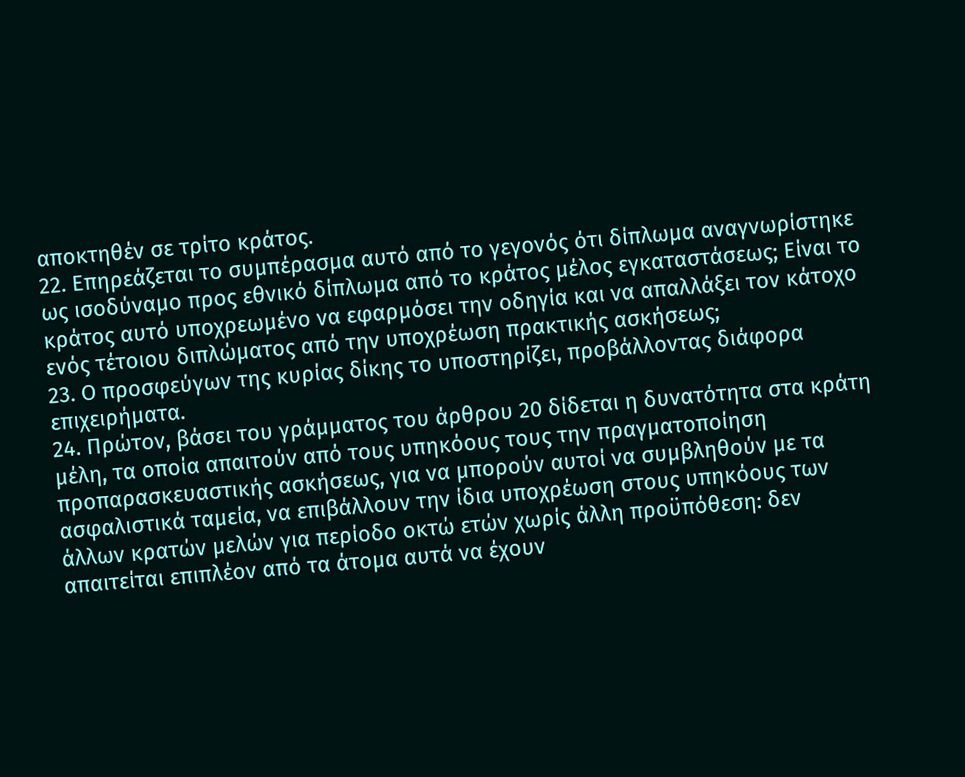αποκτηθέν σε τρίτο κράτος.
22. Επηρεάζεται το συμπέρασμα αυτό από το γεγονός ότι δίπλωμα αναγνωρίστηκε ως ισοδύναμο προς εθνικό δίπλωμα από το κράτος μέλος εγκαταστάσεως; Είναι το κράτος αυτό υποχρεωμένο να εφαρμόσει την οδηγία και να απαλλάξει τον κάτοχο ενός τέτοιου διπλώματος από την υποχρέωση πρακτικής ασκήσεως;
23. Ο προσφεύγων της κυρίας δίκης το υποστηρίζει, προβάλλοντας διάφορα επιχειρήματα.
24. Πρώτον, βάσει του γράμματος του άρθρου 20 δίδεται η δυνατότητα στα κράτη μέλη, τα οποία απαιτούν από τους υπηκόους τους την πραγματοποίηση προπαρασκευαστικής ασκήσεως, για να μπορούν αυτοί να συμβληθούν με τα ασφαλιστικά ταμεία, να επιβάλλουν την ίδια υποχρέωση στους υπηκόους των άλλων κρατών μελών για περίοδο οκτώ ετών χωρίς άλλη προϋπόθεση: δεν απαιτείται επιπλέον από τα άτομα αυτά να έχουν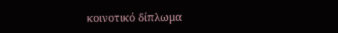κοινοτικό δίπλωμα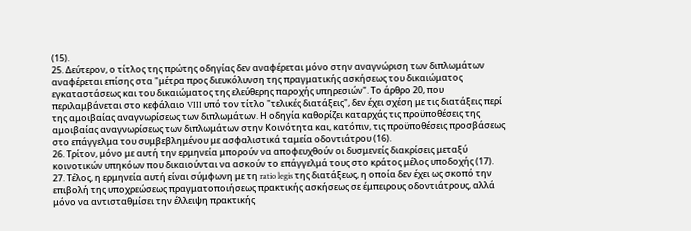(15).
25. Δεύτερον, ο τίτλος της πρώτης οδηγίας δεν αναφέρεται μόνο στην αναγνώριση των διπλωμάτων αναφέρεται επίσης στα "μέτρα προς διευκόλυνση της πραγματικής ασκήσεως του δικαιώματος εγκαταστάσεως και του δικαιώματος της ελεύθερης παροχής υπηρεσιών". Το άρθρο 20, που περιλαμβάνεται στο κεφάλαιο VIII υπό τον τίτλο "τελικές διατάξεις", δεν έχει σχέση με τις διατάξεις περί της αμοιβαίας αναγνωρίσεως των διπλωμάτων. Η οδηγία καθορίζει καταρχάς τις προϋποθέσεις της αμοιβαίας αναγνωρίσεως των διπλωμάτων στην Κοινότητα και, κατόπιν, τις προϋποθέσεις προσβάσεως στο επάγγελμα του συμβεβλημένου με ασφαλιστικά ταμεία οδοντιάτρου (16).
26. Τρίτον, μόνο με αυτή την ερμηνεία μπορούν να αποφευχθούν οι δυσμενείς διακρίσεις μεταξύ κοινοτικών υπηκόων που δικαιούνται να ασκούν το επάγγελμά τους στο κράτος μέλος υποδοχής (17).
27. Τέλος, η ερμηνεία αυτή είναι σύμφωνη με τη ratio legis της διατάξεως, η οποία δεν έχει ως σκοπό την επιβολή της υποχρεώσεως πραγματοποιήσεως πρακτικής ασκήσεως σε έμπειρους οδοντιάτρους, αλλά μόνο να αντισταθμίσει την έλλειψη πρακτικής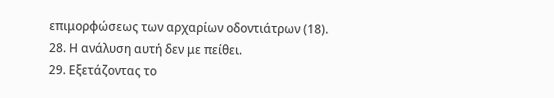επιμορφώσεως των αρχαρίων οδοντιάτρων (18).
28. Η ανάλυση αυτή δεν με πείθει.
29. Εξετάζοντας το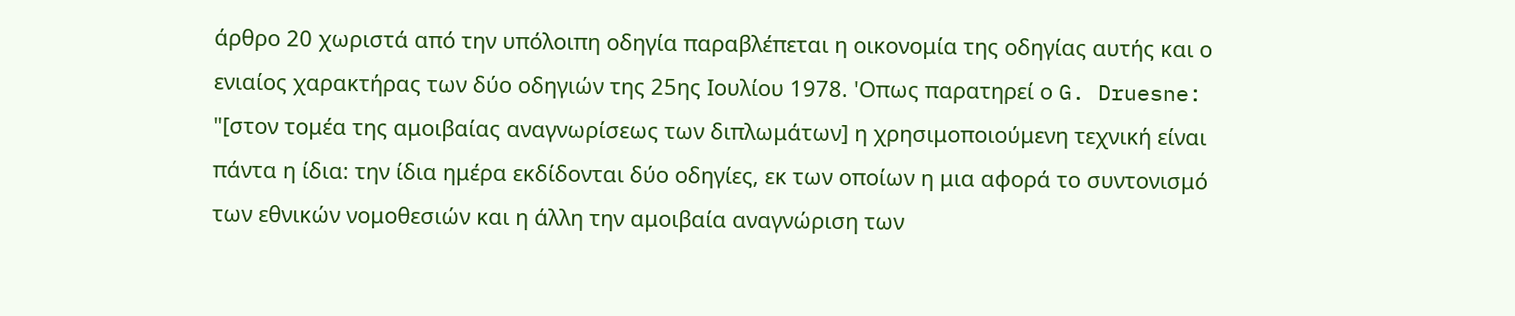άρθρο 20 χωριστά από την υπόλοιπη οδηγία παραβλέπεται η οικονομία της οδηγίας αυτής και ο ενιαίος χαρακτήρας των δύο οδηγιών της 25ης Ιουλίου 1978. 'Οπως παρατηρεί ο G. Druesne: "[στον τομέα της αμοιβαίας αναγνωρίσεως των διπλωμάτων] η χρησιμοποιούμενη τεχνική είναι πάντα η ίδια: την ίδια ημέρα εκδίδονται δύο οδηγίες, εκ των οποίων η μια αφορά το συντονισμό των εθνικών νομοθεσιών και η άλλη την αμοιβαία αναγνώριση των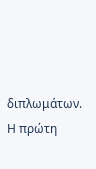διπλωμάτων. Η πρώτη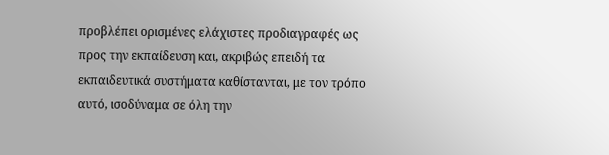προβλέπει ορισμένες ελάχιστες προδιαγραφές ως προς την εκπαίδευση και, ακριβώς επειδή τα εκπαιδευτικά συστήματα καθίστανται, με τον τρόπο αυτό, ισοδύναμα σε όλη την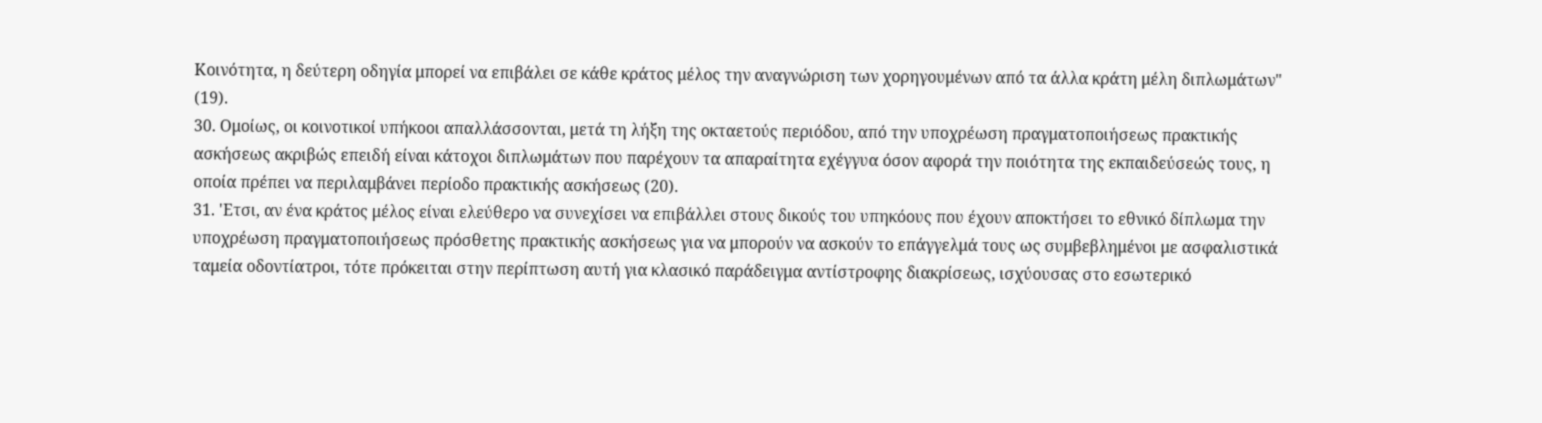Κοινότητα, η δεύτερη οδηγία μπορεί να επιβάλει σε κάθε κράτος μέλος την αναγνώριση των χορηγουμένων από τα άλλα κράτη μέλη διπλωμάτων" (19).
30. Ομοίως, οι κοινοτικοί υπήκοοι απαλλάσσονται, μετά τη λήξη της οκταετούς περιόδου, από την υποχρέωση πραγματοποιήσεως πρακτικής ασκήσεως ακριβώς επειδή είναι κάτοχοι διπλωμάτων που παρέχουν τα απαραίτητα εχέγγυα όσον αφορά την ποιότητα της εκπαιδεύσεώς τους, η οποία πρέπει να περιλαμβάνει περίοδο πρακτικής ασκήσεως (20).
31. 'Ετσι, αν ένα κράτος μέλος είναι ελεύθερο να συνεχίσει να επιβάλλει στους δικούς του υπηκόους που έχουν αποκτήσει το εθνικό δίπλωμα την υποχρέωση πραγματοποιήσεως πρόσθετης πρακτικής ασκήσεως για να μπορούν να ασκούν το επάγγελμά τους ως συμβεβλημένοι με ασφαλιστικά ταμεία οδοντίατροι, τότε πρόκειται στην περίπτωση αυτή για κλασικό παράδειγμα αντίστροφης διακρίσεως, ισχύουσας στο εσωτερικό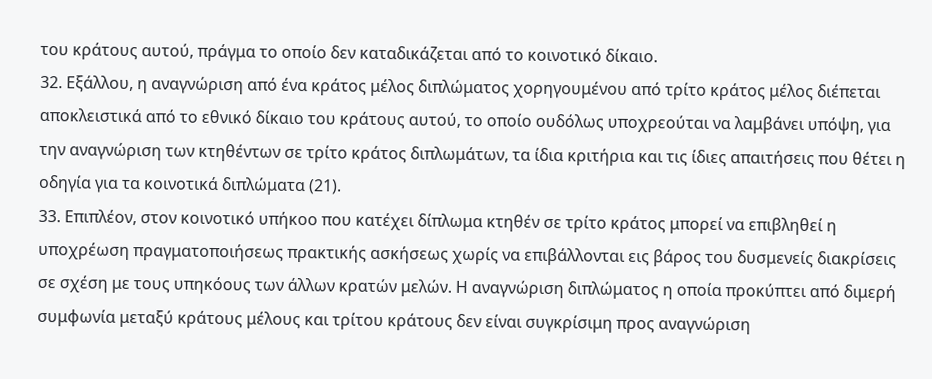του κράτους αυτού, πράγμα το οποίο δεν καταδικάζεται από το κοινοτικό δίκαιο.
32. Εξάλλου, η αναγνώριση από ένα κράτος μέλος διπλώματος χορηγουμένου από τρίτο κράτος μέλος διέπεται αποκλειστικά από το εθνικό δίκαιο του κράτους αυτού, το οποίο ουδόλως υποχρεούται να λαμβάνει υπόψη, για την αναγνώριση των κτηθέντων σε τρίτο κράτος διπλωμάτων, τα ίδια κριτήρια και τις ίδιες απαιτήσεις που θέτει η οδηγία για τα κοινοτικά διπλώματα (21).
33. Επιπλέον, στον κοινοτικό υπήκοο που κατέχει δίπλωμα κτηθέν σε τρίτο κράτος μπορεί να επιβληθεί η υποχρέωση πραγματοποιήσεως πρακτικής ασκήσεως χωρίς να επιβάλλονται εις βάρος του δυσμενείς διακρίσεις σε σχέση με τους υπηκόους των άλλων κρατών μελών. Η αναγνώριση διπλώματος η οποία προκύπτει από διμερή συμφωνία μεταξύ κράτους μέλους και τρίτου κράτους δεν είναι συγκρίσιμη προς αναγνώριση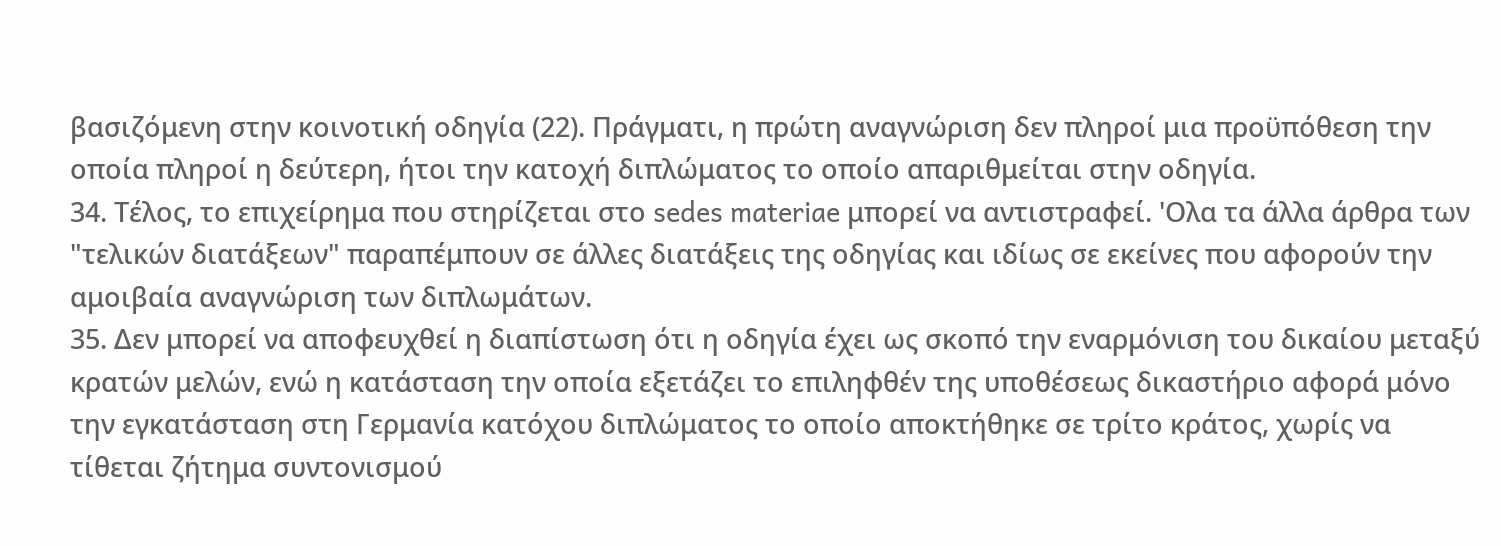βασιζόμενη στην κοινοτική οδηγία (22). Πράγματι, η πρώτη αναγνώριση δεν πληροί μια προϋπόθεση την οποία πληροί η δεύτερη, ήτοι την κατοχή διπλώματος το οποίο απαριθμείται στην οδηγία.
34. Τέλος, το επιχείρημα που στηρίζεται στο sedes materiae μπορεί να αντιστραφεί. 'Ολα τα άλλα άρθρα των "τελικών διατάξεων" παραπέμπουν σε άλλες διατάξεις της οδηγίας και ιδίως σε εκείνες που αφορούν την αμοιβαία αναγνώριση των διπλωμάτων.
35. Δεν μπορεί να αποφευχθεί η διαπίστωση ότι η οδηγία έχει ως σκοπό την εναρμόνιση του δικαίου μεταξύ κρατών μελών, ενώ η κατάσταση την οποία εξετάζει το επιληφθέν της υποθέσεως δικαστήριο αφορά μόνο την εγκατάσταση στη Γερμανία κατόχου διπλώματος το οποίο αποκτήθηκε σε τρίτο κράτος, χωρίς να τίθεται ζήτημα συντονισμού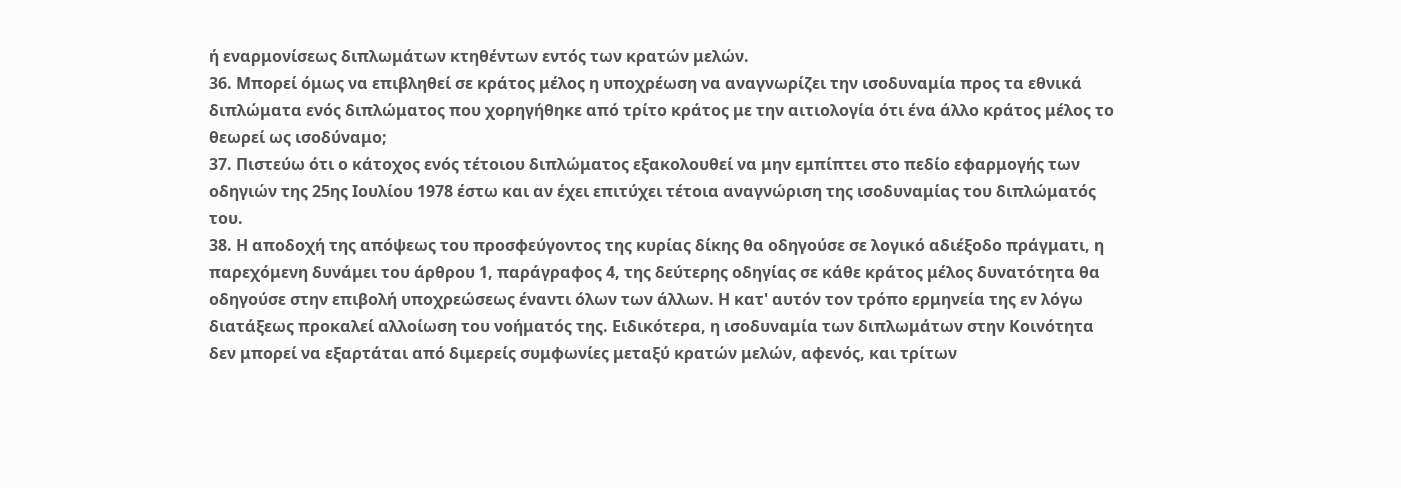ή εναρμονίσεως διπλωμάτων κτηθέντων εντός των κρατών μελών.
36. Μπορεί όμως να επιβληθεί σε κράτος μέλος η υποχρέωση να αναγνωρίζει την ισοδυναμία προς τα εθνικά διπλώματα ενός διπλώματος που χορηγήθηκε από τρίτο κράτος με την αιτιολογία ότι ένα άλλο κράτος μέλος το θεωρεί ως ισοδύναμο;
37. Πιστεύω ότι ο κάτοχος ενός τέτοιου διπλώματος εξακολουθεί να μην εμπίπτει στο πεδίο εφαρμογής των οδηγιών της 25ης Ιουλίου 1978 έστω και αν έχει επιτύχει τέτοια αναγνώριση της ισοδυναμίας του διπλώματός του.
38. Η αποδοχή της απόψεως του προσφεύγοντος της κυρίας δίκης θα οδηγούσε σε λογικό αδιέξοδο πράγματι, η παρεχόμενη δυνάμει του άρθρου 1, παράγραφος 4, της δεύτερης οδηγίας σε κάθε κράτος μέλος δυνατότητα θα οδηγούσε στην επιβολή υποχρεώσεως έναντι όλων των άλλων. Η κατ' αυτόν τον τρόπο ερμηνεία της εν λόγω διατάξεως προκαλεί αλλοίωση του νοήματός της. Ειδικότερα, η ισοδυναμία των διπλωμάτων στην Κοινότητα δεν μπορεί να εξαρτάται από διμερείς συμφωνίες μεταξύ κρατών μελών, αφενός, και τρίτων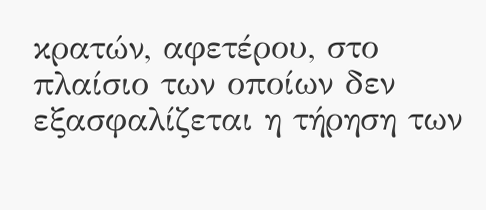κρατών, αφετέρου, στο πλαίσιο των οποίων δεν εξασφαλίζεται η τήρηση των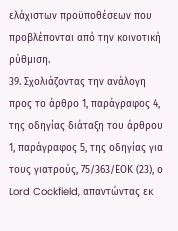ελάχιστων προϋποθέσεων που προβλέπονται από την κοινοτική ρύθμιση.
39. Σχολιάζοντας την ανάλογη προς το άρθρο 1, παράγραφος 4, της οδηγίας διάταξη του άρθρου 1, παράγραφος 5, της οδηγίας για τους γιατρούς, 75/363/ΕΟΚ (23), ο Lord Cockfield, απαντώντας εκ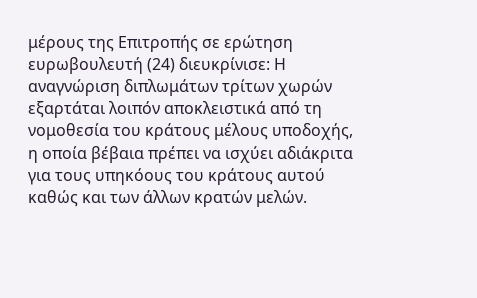μέρους της Επιτροπής σε ερώτηση ευρωβουλευτή (24) διευκρίνισε: Η αναγνώριση διπλωμάτων τρίτων χωρών εξαρτάται λοιπόν αποκλειστικά από τη νομοθεσία του κράτους μέλους υποδοχής, η οποία βέβαια πρέπει να ισχύει αδιάκριτα για τους υπηκόους του κράτους αυτού καθώς και των άλλων κρατών μελών.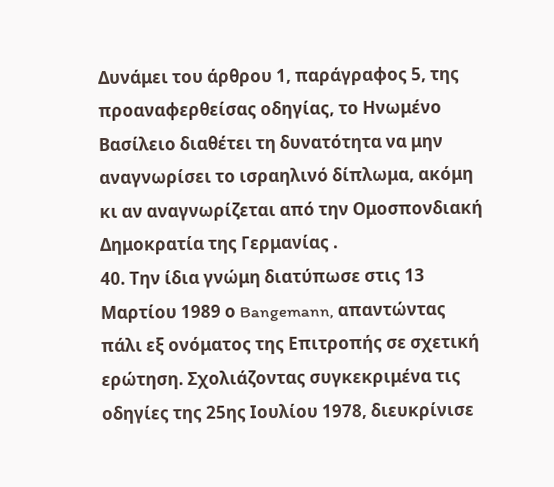Δυνάμει του άρθρου 1, παράγραφος 5, της προαναφερθείσας οδηγίας, το Ηνωμένο Βασίλειο διαθέτει τη δυνατότητα να μην αναγνωρίσει το ισραηλινό δίπλωμα, ακόμη κι αν αναγνωρίζεται από την Ομοσπονδιακή Δημοκρατία της Γερμανίας .
40. Την ίδια γνώμη διατύπωσε στις 13 Μαρτίου 1989 ο Bangemann, απαντώντας πάλι εξ ονόματος της Επιτροπής σε σχετική ερώτηση. Σχολιάζοντας συγκεκριμένα τις οδηγίες της 25ης Ιουλίου 1978, διευκρίνισε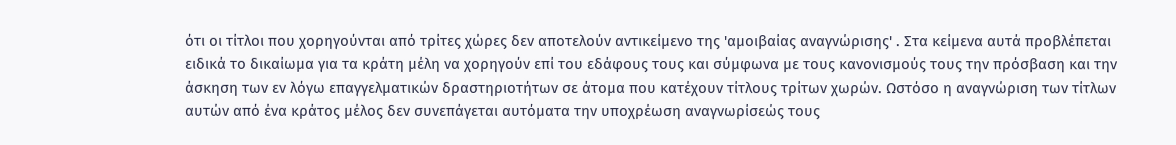ότι οι τίτλοι που χορηγούνται από τρίτες χώρες δεν αποτελούν αντικείμενο της 'αμοιβαίας αναγνώρισης' . Στα κείμενα αυτά προβλέπεται ειδικά το δικαίωμα για τα κράτη μέλη να χορηγούν επί του εδάφους τους και σύμφωνα με τους κανονισμούς τους την πρόσβαση και την άσκηση των εν λόγω επαγγελματικών δραστηριοτήτων σε άτομα που κατέχουν τίτλους τρίτων χωρών. Ωστόσο η αναγνώριση των τίτλων αυτών από ένα κράτος μέλος δεν συνεπάγεται αυτόματα την υποχρέωση αναγνωρίσεώς τους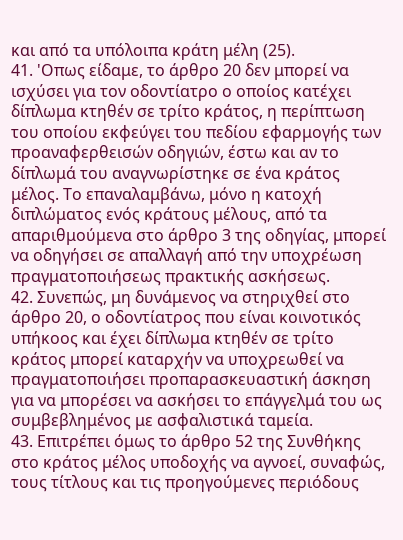και από τα υπόλοιπα κράτη μέλη (25).
41. 'Οπως είδαμε, το άρθρο 20 δεν μπορεί να ισχύσει για τον οδοντίατρο ο οποίος κατέχει δίπλωμα κτηθέν σε τρίτο κράτος, η περίπτωση του οποίου εκφεύγει του πεδίου εφαρμογής των προαναφερθεισών οδηγιών, έστω και αν το δίπλωμά του αναγνωρίστηκε σε ένα κράτος μέλος. Το επαναλαμβάνω, μόνο η κατοχή διπλώματος ενός κράτους μέλους, από τα απαριθμούμενα στο άρθρο 3 της οδηγίας, μπορεί να οδηγήσει σε απαλλαγή από την υποχρέωση πραγματοποιήσεως πρακτικής ασκήσεως.
42. Συνεπώς, μη δυνάμενος να στηριχθεί στο άρθρο 20, ο οδοντίατρος που είναι κοινοτικός υπήκοος και έχει δίπλωμα κτηθέν σε τρίτο κράτος μπορεί καταρχήν να υποχρεωθεί να πραγματοποιήσει προπαρασκευαστική άσκηση για να μπορέσει να ασκήσει το επάγγελμά του ως συμβεβλημένος με ασφαλιστικά ταμεία.
43. Επιτρέπει όμως το άρθρο 52 της Συνθήκης στο κράτος μέλος υποδοχής να αγνοεί, συναφώς, τους τίτλους και τις προηγούμενες περιόδους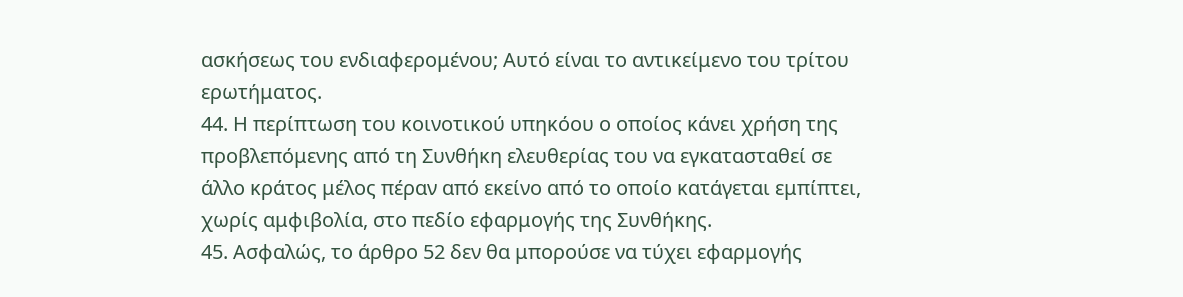ασκήσεως του ενδιαφερομένου; Αυτό είναι το αντικείμενο του τρίτου ερωτήματος.
44. Η περίπτωση του κοινοτικού υπηκόου ο οποίος κάνει χρήση της προβλεπόμενης από τη Συνθήκη ελευθερίας του να εγκατασταθεί σε άλλο κράτος μέλος πέραν από εκείνο από το οποίο κατάγεται εμπίπτει, χωρίς αμφιβολία, στο πεδίο εφαρμογής της Συνθήκης.
45. Ασφαλώς, το άρθρο 52 δεν θα μπορούσε να τύχει εφαρμογής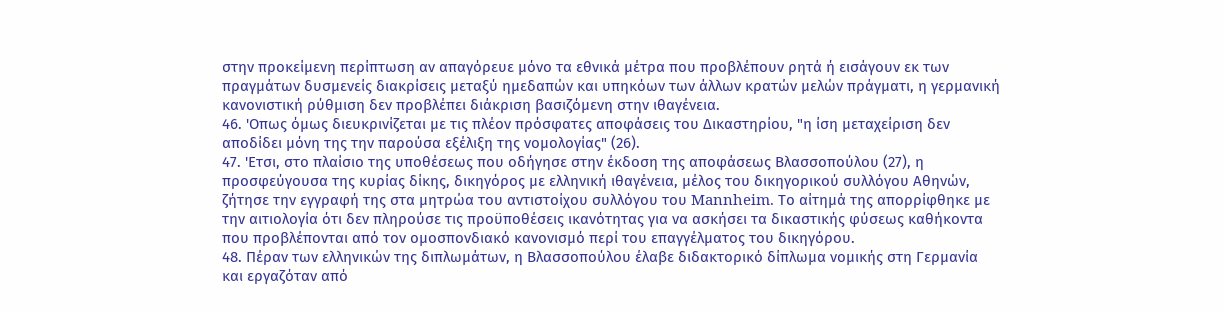στην προκείμενη περίπτωση αν απαγόρευε μόνο τα εθνικά μέτρα που προβλέπουν ρητά ή εισάγουν εκ των πραγμάτων δυσμενείς διακρίσεις μεταξύ ημεδαπών και υπηκόων των άλλων κρατών μελών πράγματι, η γερμανική κανονιστική ρύθμιση δεν προβλέπει διάκριση βασιζόμενη στην ιθαγένεια.
46. 'Οπως όμως διευκρινίζεται με τις πλέον πρόσφατες αποφάσεις του Δικαστηρίου, "η ίση μεταχείριση δεν αποδίδει μόνη της την παρούσα εξέλιξη της νομολογίας" (26).
47. 'Ετσι, στο πλαίσιο της υποθέσεως που οδήγησε στην έκδοση της αποφάσεως Βλασσοπούλου (27), η προσφεύγουσα της κυρίας δίκης, δικηγόρος με ελληνική ιθαγένεια, μέλος του δικηγορικού συλλόγου Αθηνών, ζήτησε την εγγραφή της στα μητρώα του αντιστοίχου συλλόγου του Mannheim. Το αίτημά της απορρίφθηκε με την αιτιολογία ότι δεν πληρούσε τις προϋποθέσεις ικανότητας για να ασκήσει τα δικαστικής φύσεως καθήκοντα που προβλέπονται από τον ομοσπονδιακό κανονισμό περί του επαγγέλματος του δικηγόρου.
48. Πέραν των ελληνικών της διπλωμάτων, η Βλασσοπούλου έλαβε διδακτορικό δίπλωμα νομικής στη Γερμανία και εργαζόταν από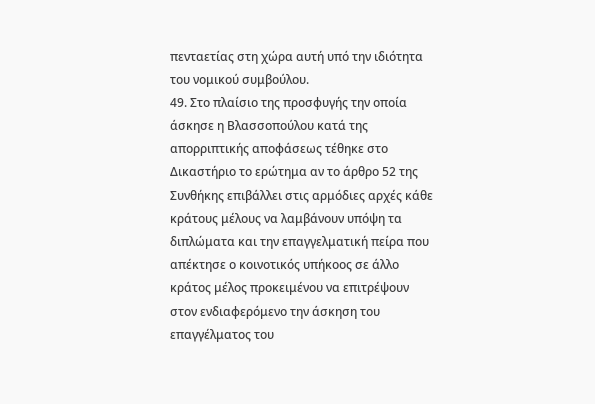πενταετίας στη χώρα αυτή υπό την ιδιότητα του νομικού συμβούλου.
49. Στο πλαίσιο της προσφυγής την οποία άσκησε η Βλασσοπούλου κατά της απορριπτικής αποφάσεως τέθηκε στο Δικαστήριο το ερώτημα αν το άρθρο 52 της Συνθήκης επιβάλλει στις αρμόδιες αρχές κάθε κράτους μέλους να λαμβάνουν υπόψη τα διπλώματα και την επαγγελματική πείρα που απέκτησε ο κοινοτικός υπήκοος σε άλλο κράτος μέλος προκειμένου να επιτρέψουν στον ενδιαφερόμενο την άσκηση του επαγγέλματος του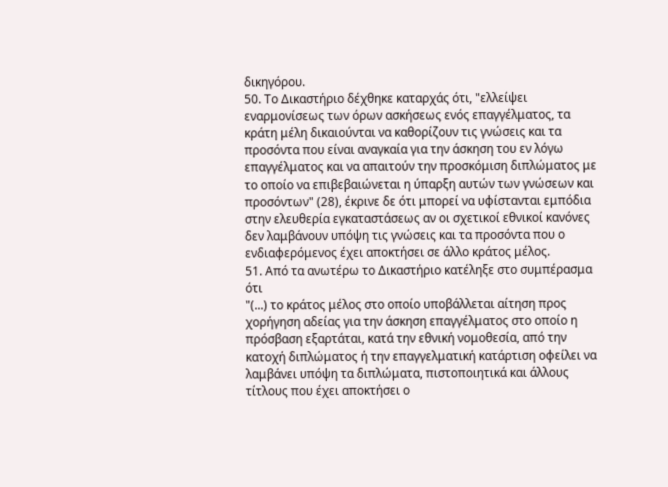δικηγόρου.
50. Το Δικαστήριο δέχθηκε καταρχάς ότι, "ελλείψει εναρμονίσεως των όρων ασκήσεως ενός επαγγέλματος, τα κράτη μέλη δικαιούνται να καθορίζουν τις γνώσεις και τα προσόντα που είναι αναγκαία για την άσκηση του εν λόγω επαγγέλματος και να απαιτούν την προσκόμιση διπλώματος με το οποίο να επιβεβαιώνεται η ύπαρξη αυτών των γνώσεων και προσόντων" (28), έκρινε δε ότι μπορεί να υφίστανται εμπόδια στην ελευθερία εγκαταστάσεως αν οι σχετικοί εθνικοί κανόνες δεν λαμβάνουν υπόψη τις γνώσεις και τα προσόντα που ο ενδιαφερόμενος έχει αποκτήσει σε άλλο κράτος μέλος.
51. Από τα ανωτέρω το Δικαστήριο κατέληξε στο συμπέρασμα ότι
"(...) το κράτος μέλος στο οποίο υποβάλλεται αίτηση προς χορήγηση αδείας για την άσκηση επαγγέλματος στο οποίο η πρόσβαση εξαρτάται, κατά την εθνική νομοθεσία, από την κατοχή διπλώματος ή την επαγγελματική κατάρτιση οφείλει να λαμβάνει υπόψη τα διπλώματα, πιστοποιητικά και άλλους τίτλους που έχει αποκτήσει ο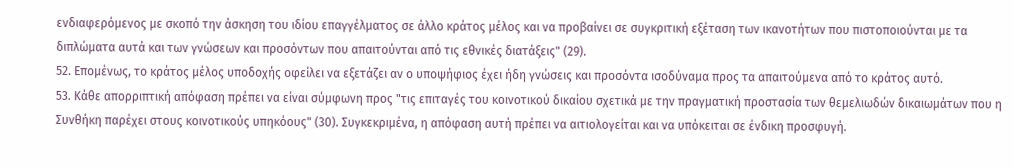ενδιαφερόμενος με σκοπό την άσκηση του ιδίου επαγγέλματος σε άλλο κράτος μέλος και να προβαίνει σε συγκριτική εξέταση των ικανοτήτων που πιστοποιούνται με τα διπλώματα αυτά και των γνώσεων και προσόντων που απαιτούνται από τις εθνικές διατάξεις" (29).
52. Επομένως, το κράτος μέλος υποδοχής οφείλει να εξετάζει αν ο υποψήφιος έχει ήδη γνώσεις και προσόντα ισοδύναμα προς τα απαιτούμενα από το κράτος αυτό.
53. Κάθε απορριπτική απόφαση πρέπει να είναι σύμφωνη προς "τις επιταγές του κοινοτικού δικαίου σχετικά με την πραγματική προστασία των θεμελιωδών δικαιωμάτων που η Συνθήκη παρέχει στους κοινοτικούς υπηκόους" (30). Συγκεκριμένα, η απόφαση αυτή πρέπει να αιτιολογείται και να υπόκειται σε ένδικη προσφυγή.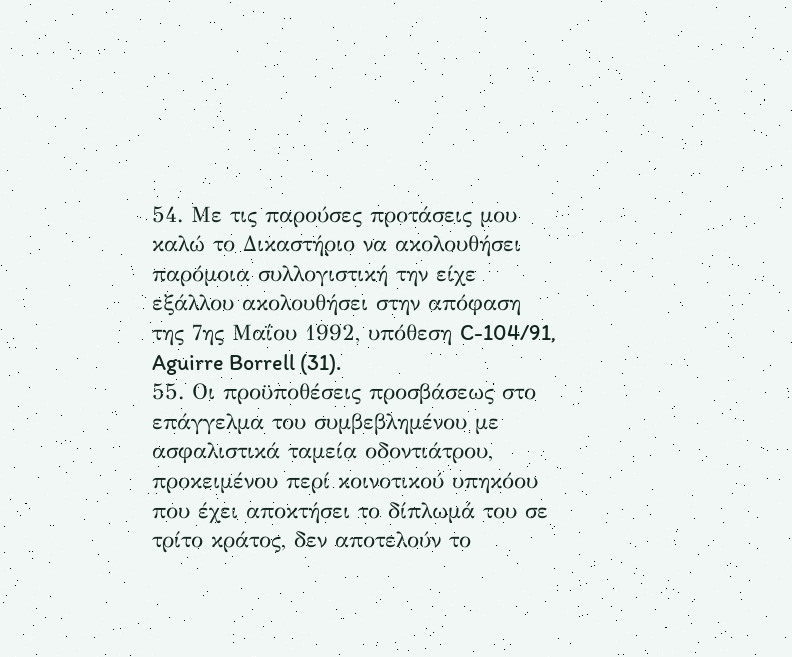54. Με τις παρούσες προτάσεις μου καλώ το Δικαστήριο να ακολουθήσει παρόμοια συλλογιστική την είχε εξάλλου ακολουθήσει στην απόφαση της 7ης Μαΐου 1992, υπόθεση C-104/91, Aguirre Borrell (31).
55. Οι προϋποθέσεις προσβάσεως στο επάγγελμα του συμβεβλημένου με ασφαλιστικά ταμεία οδοντιάτρου, προκειμένου περί κοινοτικού υπηκόου που έχει αποκτήσει το δίπλωμά του σε τρίτο κράτος, δεν αποτελούν το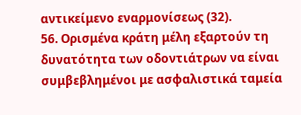αντικείμενο εναρμονίσεως (32).
56. Ορισμένα κράτη μέλη εξαρτούν τη δυνατότητα των οδοντιάτρων να είναι συμβεβλημένοι με ασφαλιστικά ταμεία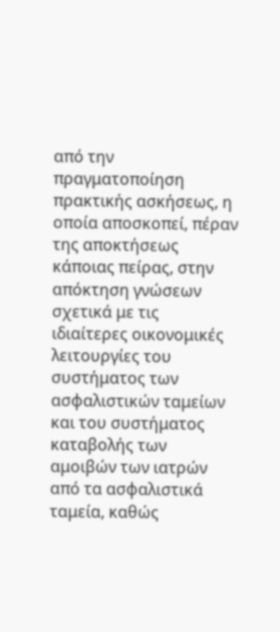από την πραγματοποίηση πρακτικής ασκήσεως, η οποία αποσκοπεί, πέραν της αποκτήσεως κάποιας πείρας, στην απόκτηση γνώσεων σχετικά με τις ιδιαίτερες οικονομικές λειτουργίες του συστήματος των ασφαλιστικών ταμείων και του συστήματος καταβολής των αμοιβών των ιατρών από τα ασφαλιστικά ταμεία, καθώς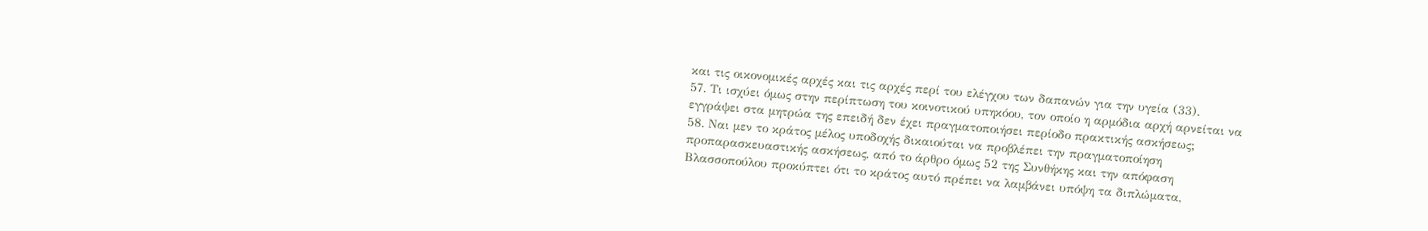και τις οικονομικές αρχές και τις αρχές περί του ελέγχου των δαπανών για την υγεία (33).
57. Τι ισχύει όμως στην περίπτωση του κοινοτικού υπηκόου, τον οποίο η αρμόδια αρχή αρνείται να εγγράψει στα μητρώα της επειδή δεν έχει πραγματοποιήσει περίοδο πρακτικής ασκήσεως;
58. Ναι μεν το κράτος μέλος υποδοχής δικαιούται να προβλέπει την πραγματοποίηση προπαρασκευαστικής ασκήσεως, από το άρθρο όμως 52 της Συνθήκης και την απόφαση Βλασσοπούλου προκύπτει ότι το κράτος αυτό πρέπει να λαμβάνει υπόψη τα διπλώματα,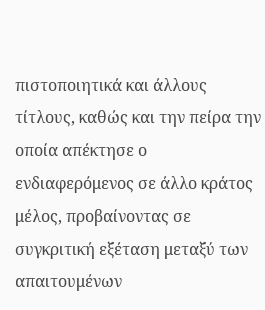πιστοποιητικά και άλλους τίτλους, καθώς και την πείρα την οποία απέκτησε ο ενδιαφερόμενος σε άλλο κράτος μέλος, προβαίνοντας σε συγκριτική εξέταση μεταξύ των απαιτουμένων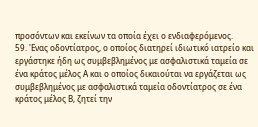προσόντων και εκείνων τα οποία έχει ο ενδιαφερόμενος.
59. 'Ενας οδοντίατρος, ο οποίος διατηρεί ιδιωτικό ιατρείο και εργάστηκε ήδη ως συμβεβλημένος με ασφαλιστικά ταμεία σε ένα κράτος μέλος Α και ο οποίος δικαιούται να εργάζεται ως συμβεβλημένος με ασφαλιστικά ταμεία οδοντίατρος σε ένα κράτος μέλος Β, ζητεί την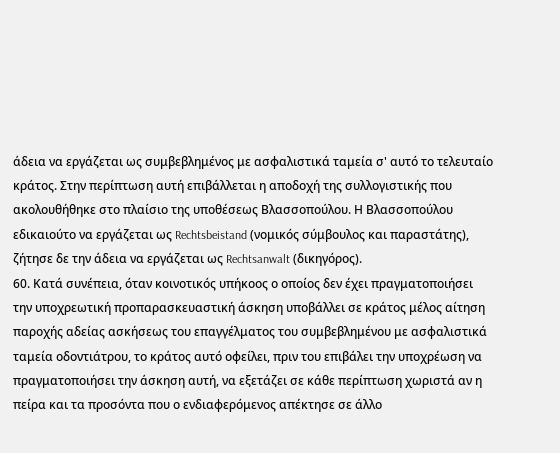άδεια να εργάζεται ως συμβεβλημένος με ασφαλιστικά ταμεία σ' αυτό το τελευταίο κράτος. Στην περίπτωση αυτή επιβάλλεται η αποδοχή της συλλογιστικής που ακολουθήθηκε στο πλαίσιο της υποθέσεως Βλασσοπούλου. Η Βλασσοπούλου εδικαιούτο να εργάζεται ως Rechtsbeistand (νομικός σύμβουλος και παραστάτης), ζήτησε δε την άδεια να εργάζεται ως Rechtsanwalt (δικηγόρος).
60. Κατά συνέπεια, όταν κοινοτικός υπήκοος ο οποίος δεν έχει πραγματοποιήσει την υποχρεωτική προπαρασκευαστική άσκηση υποβάλλει σε κράτος μέλος αίτηση παροχής αδείας ασκήσεως του επαγγέλματος του συμβεβλημένου με ασφαλιστικά ταμεία οδοντιάτρου, το κράτος αυτό οφείλει, πριν του επιβάλει την υποχρέωση να πραγματοποιήσει την άσκηση αυτή, να εξετάζει σε κάθε περίπτωση χωριστά αν η πείρα και τα προσόντα που ο ενδιαφερόμενος απέκτησε σε άλλο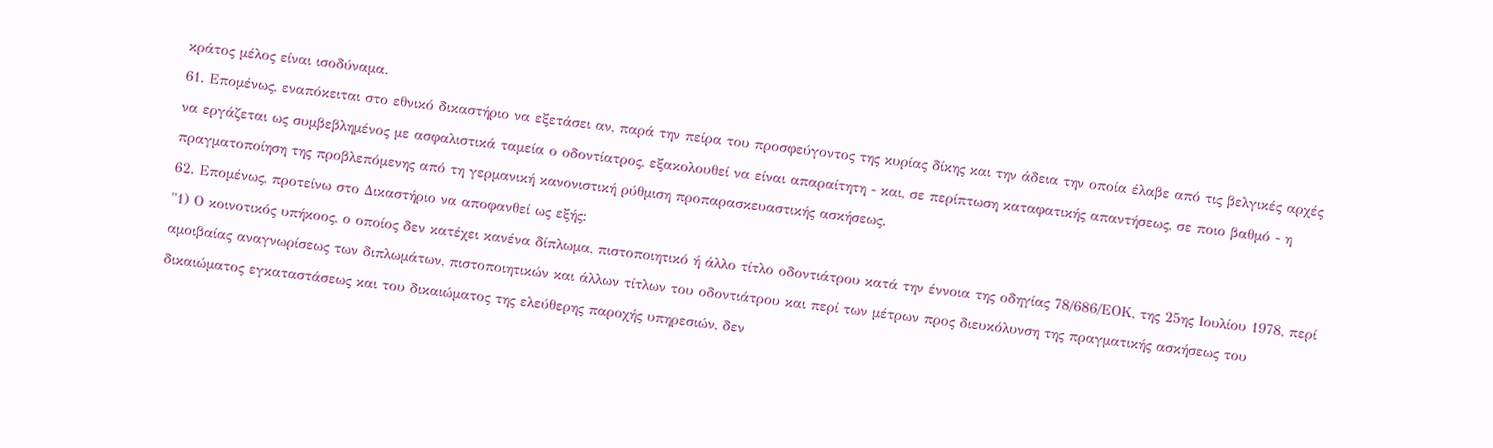κράτος μέλος είναι ισοδύναμα.
61. Επομένως, εναπόκειται στο εθνικό δικαστήριο να εξετάσει αν, παρά την πείρα του προσφεύγοντος της κυρίας δίκης και την άδεια την οποία έλαβε από τις βελγικές αρχές να εργάζεται ως συμβεβλημένος με ασφαλιστικά ταμεία ο οδοντίατρος, εξακολουθεί να είναι απαραίτητη - και, σε περίπτωση καταφατικής απαντήσεως, σε ποιο βαθμό - η πραγματοποίηση της προβλεπόμενης από τη γερμανική κανονιστική ρύθμιση προπαρασκευαστικής ασκήσεως.
62. Επομένως, προτείνω στο Δικαστήριο να αποφανθεί ως εξής:
"1) Ο κοινοτικός υπήκοος, ο οποίος δεν κατέχει κανένα δίπλωμα, πιστοποιητικό ή άλλο τίτλο οδοντιάτρου κατά την έννοια της οδηγίας 78/686/ΕΟΚ, της 25ης Ιουλίου 1978, περί αμοιβαίας αναγνωρίσεως των διπλωμάτων, πιστοποιητικών και άλλων τίτλων του οδοντιάτρου και περί των μέτρων προς διευκόλυνση της πραγματικής ασκήσεως του δικαιώματος εγκαταστάσεως και του δικαιώματος της ελεύθερης παροχής υπηρεσιών, δεν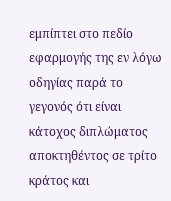εμπίπτει στο πεδίο εφαρμογής της εν λόγω οδηγίας παρά το γεγονός ότι είναι κάτοχος διπλώματος αποκτηθέντος σε τρίτο κράτος και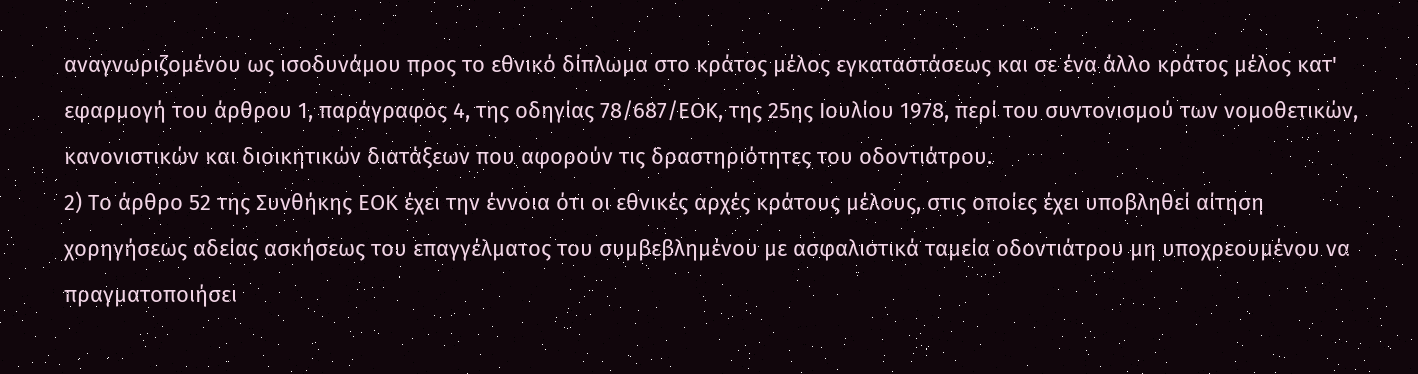αναγνωριζομένου ως ισοδυνάμου προς το εθνικό δίπλωμα στο κράτος μέλος εγκαταστάσεως και σε ένα άλλο κράτος μέλος κατ' εφαρμογή του άρθρου 1, παράγραφος 4, της οδηγίας 78/687/ΕΟΚ, της 25ης Ιουλίου 1978, περί του συντονισμού των νομοθετικών, κανονιστικών και διοικητικών διατάξεων που αφορούν τις δραστηριότητες του οδοντιάτρου.
2) To άρθρο 52 της Συνθήκης ΕΟΚ έχει την έννοια ότι οι εθνικές αρχές κράτους μέλους, στις οποίες έχει υποβληθεί αίτηση χορηγήσεως αδείας ασκήσεως του επαγγέλματος του συμβεβλημένου με ασφαλιστικά ταμεία οδοντιάτρου μη υποχρεουμένου να πραγματοποιήσει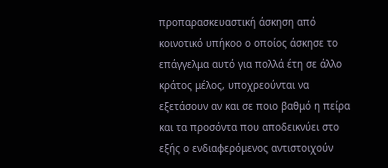προπαρασκευαστική άσκηση από κοινοτικό υπήκοο ο οποίος άσκησε το επάγγελμα αυτό για πολλά έτη σε άλλο κράτος μέλος, υποχρεούνται να εξετάσουν αν και σε ποιο βαθμό η πείρα και τα προσόντα που αποδεικνύει στο εξής ο ενδιαφερόμενος αντιστοιχούν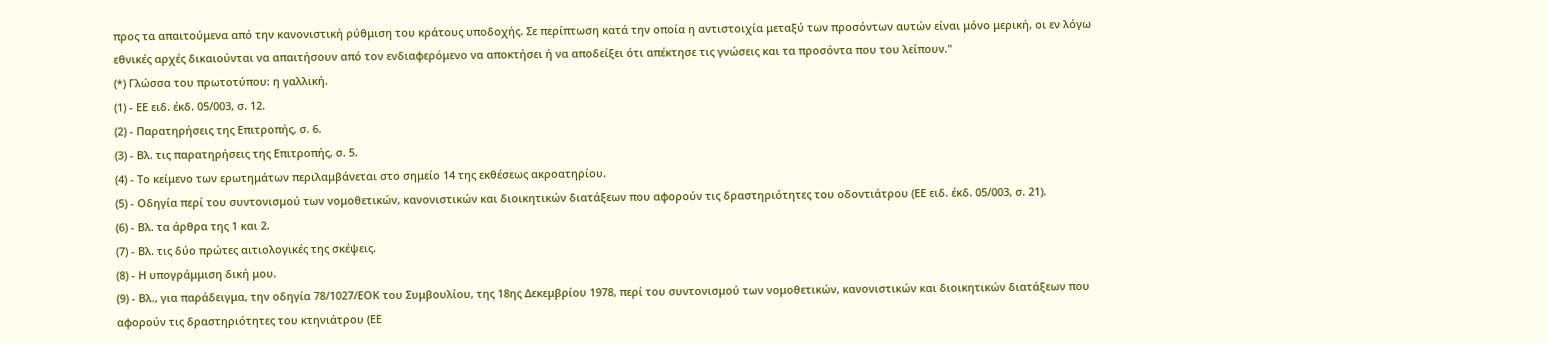προς τα απαιτούμενα από την κανονιστική ρύθμιση του κράτους υποδοχής. Σε περίπτωση κατά την οποία η αντιστοιχία μεταξύ των προσόντων αυτών είναι μόνο μερική, οι εν λόγω εθνικές αρχές δικαιούνται να απαιτήσουν από τον ενδιαφερόμενο να αποκτήσει ή να αποδείξει ότι απέκτησε τις γνώσεις και τα προσόντα που του λείπουν."
(*) Γλώσσα του πρωτοτύπου: η γαλλική.
(1) - ΕΕ ειδ. έκδ. 05/003, σ. 12.
(2) - Παρατηρήσεις της Επιτροπής, σ. 6.
(3) - Βλ. τις παρατηρήσεις της Επιτροπής, σ. 5.
(4) - Το κείμενο των ερωτημάτων περιλαμβάνεται στο σημείο 14 της εκθέσεως ακροατηρίου.
(5) - Οδηγία περί του συντονισμού των νομοθετικών, κανονιστικών και διοικητικών διατάξεων που αφορούν τις δραστηριότητες του οδοντιάτρου (ΕΕ ειδ. έκδ. 05/003, σ. 21).
(6) - Βλ. τα άρθρα της 1 και 2.
(7) - Βλ. τις δύο πρώτες αιτιολογικές της σκέψεις.
(8) - Η υπογράμμιση δική μου.
(9) - Βλ., για παράδειγμα, την οδηγία 78/1027/ΕΟΚ του Συμβουλίου, της 18ης Δεκεμβρίου 1978, περί του συντονισμού των νομοθετικών, κανονιστικών και διοικητικών διατάξεων που αφορούν τις δραστηριότητες του κτηνιάτρου (ΕΕ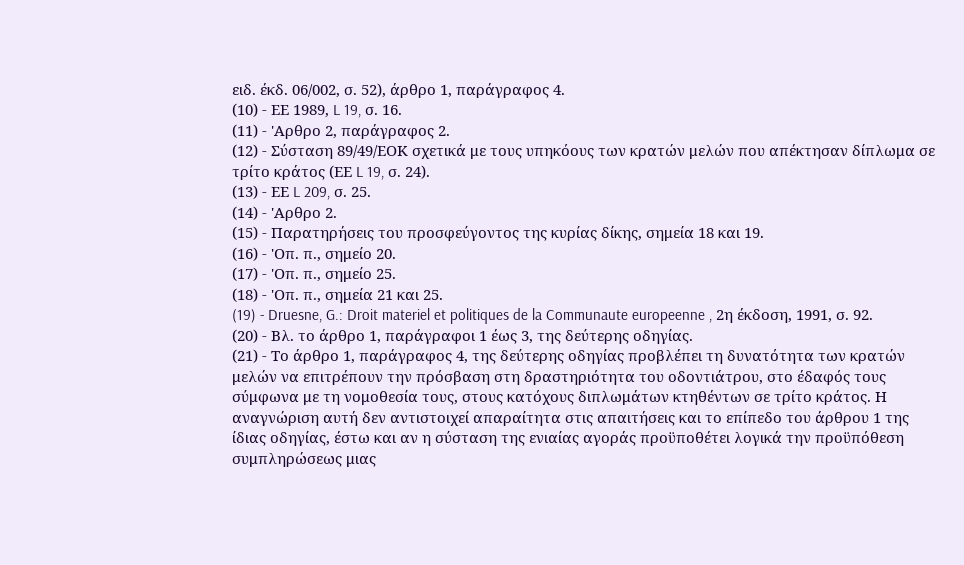ειδ. έκδ. 06/002, σ. 52), άρθρο 1, παράγραφος 4.
(10) - ΕΕ 1989, L 19, σ. 16.
(11) - 'Αρθρο 2, παράγραφος 2.
(12) - Σύσταση 89/49/ΕΟΚ σχετικά με τους υπηκόους των κρατών μελών που απέκτησαν δίπλωμα σε τρίτο κράτος (ΕΕ L 19, σ. 24).
(13) - ΕΕ L 209, σ. 25.
(14) - 'Αρθρο 2.
(15) - Παρατηρήσεις του προσφεύγοντος της κυρίας δίκης, σημεία 18 και 19.
(16) - 'Οπ. π., σημείο 20.
(17) - 'Οπ. π., σημείο 25.
(18) - 'Οπ. π., σημεία 21 και 25.
(19) - Druesne, G.: Droit materiel et politiques de la Communaute europeenne , 2η έκδοση, 1991, σ. 92.
(20) - Βλ. το άρθρο 1, παράγραφοι 1 έως 3, της δεύτερης οδηγίας.
(21) - Το άρθρο 1, παράγραφος 4, της δεύτερης οδηγίας προβλέπει τη δυνατότητα των κρατών μελών να επιτρέπουν την πρόσβαση στη δραστηριότητα του οδοντιάτρου, στο έδαφός τους σύμφωνα με τη νομοθεσία τους, στους κατόχους διπλωμάτων κτηθέντων σε τρίτο κράτος. Η αναγνώριση αυτή δεν αντιστοιχεί απαραίτητα στις απαιτήσεις και το επίπεδο του άρθρου 1 της ίδιας οδηγίας, έστω και αν η σύσταση της ενιαίας αγοράς προϋποθέτει λογικά την προϋπόθεση συμπληρώσεως μιας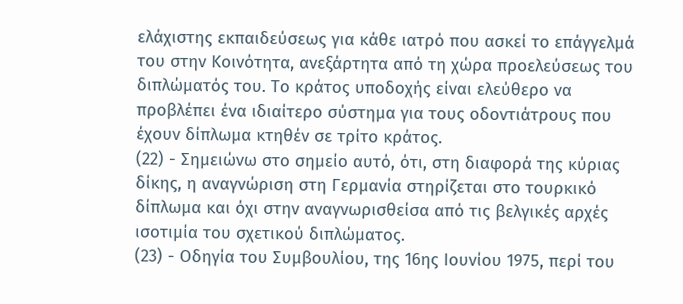ελάχιστης εκπαιδεύσεως για κάθε ιατρό που ασκεί το επάγγελμά του στην Κοινότητα, ανεξάρτητα από τη χώρα προελεύσεως του διπλώματός του. Το κράτος υποδοχής είναι ελεύθερο να προβλέπει ένα ιδιαίτερο σύστημα για τους οδοντιάτρους που έχουν δίπλωμα κτηθέν σε τρίτο κράτος.
(22) - Σημειώνω στο σημείο αυτό, ότι, στη διαφορά της κύριας δίκης, η αναγνώριση στη Γερμανία στηρίζεται στο τουρκικό δίπλωμα και όχι στην αναγνωρισθείσα από τις βελγικές αρχές ισοτιμία του σχετικού διπλώματος.
(23) - Οδηγία του Συμβουλίου, της 16ης Ιουνίου 1975, περί του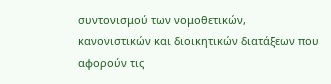συντονισμού των νομοθετικών, κανονιστικών και διοικητικών διατάξεων που αφορούν τις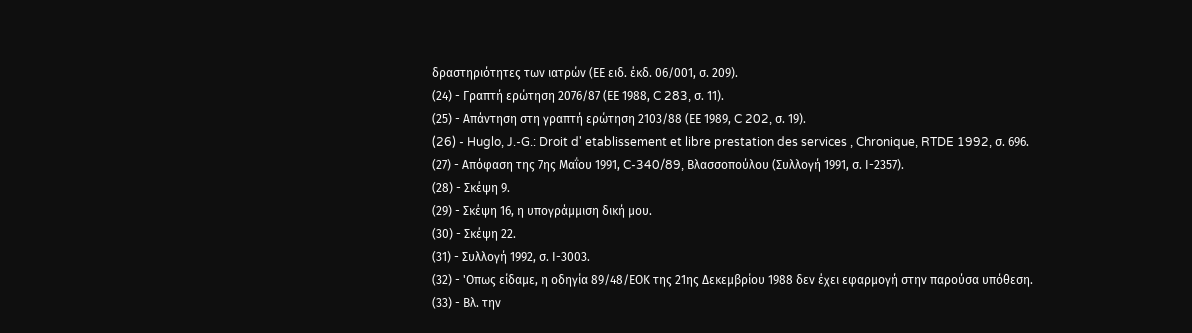δραστηριότητες των ιατρών (ΕΕ ειδ. έκδ. 06/001, σ. 209).
(24) - Γραπτή ερώτηση 2076/87 (ΕΕ 1988, C 283, σ. 11).
(25) - Απάντηση στη γραπτή ερώτηση 2103/88 (ΕΕ 1989, C 202, σ. 19).
(26) - Huglo, J.-G.: Droit d' etablissement et libre prestation des services , Chronique, RTDE 1992, σ. 696.
(27) - Απόφαση της 7ης Μαΐου 1991, C-340/89, Βλασσοπούλου (Συλλογή 1991, σ. Ι-2357).
(28) - Σκέψη 9.
(29) - Σκέψη 16, η υπογράμμιση δική μου.
(30) - Σκέψη 22.
(31) - Συλλογή 1992, σ. Ι-3003.
(32) - 'Οπως είδαμε, η οδηγία 89/48/ΕΟΚ της 21ης Δεκεμβρίου 1988 δεν έχει εφαρμογή στην παρούσα υπόθεση.
(33) - Βλ. την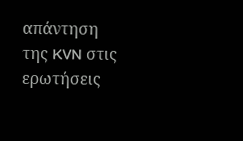απάντηση της KVN στις ερωτήσεις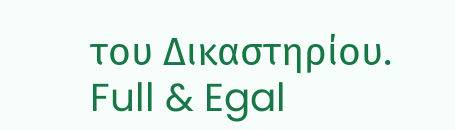του Δικαστηρίου.
Full & Egal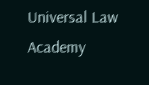Universal Law Academy